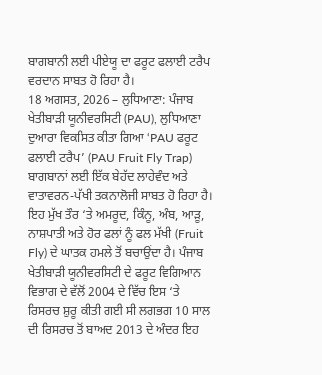ਬਾਗਬਾਨੀ ਲਈ ਪੀਏਯੂ ਦਾ ਫਰੂਟ ਫਲਾਈ ਟਰੈਪ ਵਰਦਾਨ ਸਾਬਤ ਹੋ ਰਿਹਾ ਹੈ।
18 ਅਗਸਤ, 2026 – ਲੁਧਿਆਣਾ: ਪੰਜਾਬ ਖੇਤੀਬਾੜੀ ਯੂਨੀਵਰਸਿਟੀ (PAU), ਲੁਧਿਆਣਾ ਦੁਆਰਾ ਵਿਕਸਿਤ ਕੀਤਾ ਗਿਆ ‘PAU ਫਰੂਟ ਫਲਾਈ ਟਰੈਪ’ (PAU Fruit Fly Trap) ਬਾਗਬਾਨਾਂ ਲਈ ਇੱਕ ਬੇਹੱਦ ਲਾਹੇਵੰਦ ਅਤੇ ਵਾਤਾਵਰਨ-ਪੱਖੀ ਤਕਨਾਲੋਜੀ ਸਾਬਤ ਹੋ ਰਿਹਾ ਹੈ। ਇਹ ਮੁੱਖ ਤੌਰ ‘ਤੇ ਅਮਰੂਦ, ਕਿੰਨੂ, ਅੰਬ, ਆੜੂ, ਨਾਸ਼ਪਾਤੀ ਅਤੇ ਹੋਰ ਫਲਾਂ ਨੂੰ ਫਲ ਮੱਖੀ (Fruit Fly) ਦੇ ਘਾਤਕ ਹਮਲੇ ਤੋਂ ਬਚਾਉਂਦਾ ਹੈ। ਪੰਜਾਬ ਖੇਤੀਬਾੜੀ ਯੂਨੀਵਰਸਿਟੀ ਦੇ ਫਰੂਟ ਵਿਗਿਆਨ ਵਿਭਾਗ ਦੇ ਵੱਲੋਂ 2004 ਦੇ ਵਿੱਚ ਇਸ ‘ਤੇ ਰਿਸਰਚ ਸ਼ੁਰੂ ਕੀਤੀ ਗਈ ਸੀ ਲਗਭਗ 10 ਸਾਲ ਦੀ ਰਿਸਰਚ ਤੋਂ ਬਾਅਦ 2013 ਦੇ ਅੰਦਰ ਇਹ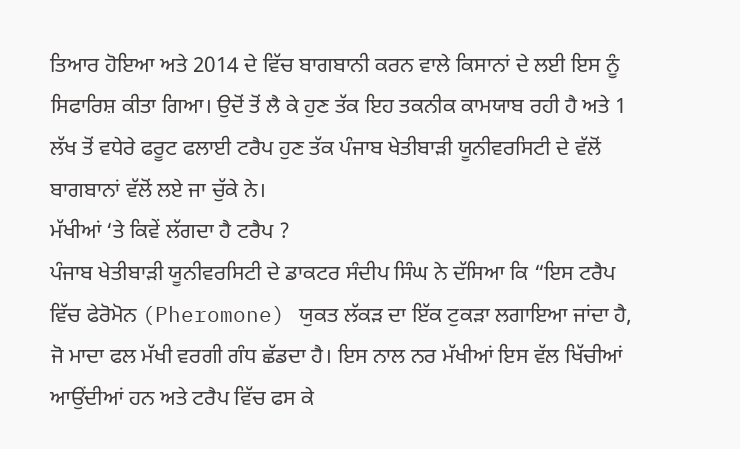ਤਿਆਰ ਹੋਇਆ ਅਤੇ 2014 ਦੇ ਵਿੱਚ ਬਾਗਬਾਨੀ ਕਰਨ ਵਾਲੇ ਕਿਸਾਨਾਂ ਦੇ ਲਈ ਇਸ ਨੂੰ ਸਿਫਾਰਿਸ਼ ਕੀਤਾ ਗਿਆ। ਉਦੋਂ ਤੋਂ ਲੈ ਕੇ ਹੁਣ ਤੱਕ ਇਹ ਤਕਨੀਕ ਕਾਮਯਾਬ ਰਹੀ ਹੈ ਅਤੇ 1 ਲੱਖ ਤੋਂ ਵਧੇਰੇ ਫਰੂਟ ਫਲਾਈ ਟਰੈਪ ਹੁਣ ਤੱਕ ਪੰਜਾਬ ਖੇਤੀਬਾੜੀ ਯੂਨੀਵਰਸਿਟੀ ਦੇ ਵੱਲੋਂ ਬਾਗਬਾਨਾਂ ਵੱਲੋਂ ਲਏ ਜਾ ਚੁੱਕੇ ਨੇ।
ਮੱਖੀਆਂ ‘ਤੇ ਕਿਵੇਂ ਲੱਗਦਾ ਹੈ ਟਰੈਪ ?
ਪੰਜਾਬ ਖੇਤੀਬਾੜੀ ਯੂਨੀਵਰਸਿਟੀ ਦੇ ਡਾਕਟਰ ਸੰਦੀਪ ਸਿੰਘ ਨੇ ਦੱਸਿਆ ਕਿ “ਇਸ ਟਰੈਪ ਵਿੱਚ ਫੇਰੋਮੋਨ (Pheromone) ਯੁਕਤ ਲੱਕੜ ਦਾ ਇੱਕ ਟੁਕੜਾ ਲਗਾਇਆ ਜਾਂਦਾ ਹੈ, ਜੋ ਮਾਦਾ ਫਲ ਮੱਖੀ ਵਰਗੀ ਗੰਧ ਛੱਡਦਾ ਹੈ। ਇਸ ਨਾਲ ਨਰ ਮੱਖੀਆਂ ਇਸ ਵੱਲ ਖਿੱਚੀਆਂ ਆਉਂਦੀਆਂ ਹਨ ਅਤੇ ਟਰੈਪ ਵਿੱਚ ਫਸ ਕੇ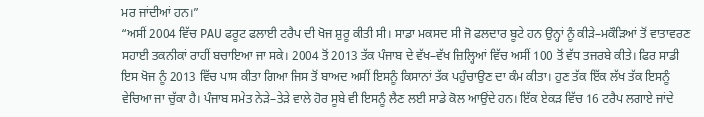ਮਰ ਜਾਂਦੀਆਂ ਹਨ।”
“ਅਸੀਂ 2004 ਵਿੱਚ PAU ਫਰੂਟ ਫਲਾਈ ਟਰੈਪ ਦੀ ਖੋਜ ਸ਼ੁਰੂ ਕੀਤੀ ਸੀ। ਸਾਡਾ ਮਕਸਦ ਸੀ ਜੋ ਫਲਦਾਰ ਬੂਟੇ ਹਨ ਉਨ੍ਹਾਂ ਨੂੰ ਕੀੜੇ–ਮਕੌੜਿਆਂ ਤੋਂ ਵਾਤਾਵਰਣ ਸਹਾਈ ਤਕਨੀਕਾਂ ਰਾਹੀਂ ਬਚਾਇਆ ਜਾ ਸਕੇ। 2004 ਤੋਂ 2013 ਤੱਕ ਪੰਜਾਬ ਦੇ ਵੱਖ–ਵੱਖ ਜ਼ਿਲ੍ਹਿਆਂ ਵਿੱਚ ਅਸੀਂ 100 ਤੋਂ ਵੱਧ ਤਜਰਬੇ ਕੀਤੇ। ਫਿਰ ਸਾਡੀ ਇਸ ਖੋਜ ਨੂੰ 2013 ਵਿੱਚ ਪਾਸ ਕੀਤਾ ਗਿਆ ਜਿਸ ਤੋਂ ਬਾਅਦ ਅਸੀਂ ਇਸਨੂੰ ਕਿਸਾਨਾਂ ਤੱਕ ਪਹੁੰਚਾਉਣ ਦਾ ਕੰਮ ਕੀਤਾ। ਹੁਣ ਤੱਕ ਇੱਕ ਲੱਖ ਤੱਕ ਇਸਨੂੰ ਵੇਚਿਆ ਜਾ ਚੁੱਕਾ ਹੈ। ਪੰਜਾਬ ਸਮੇਤ ਨੇੜੇ–ਤੇੜੇ ਵਾਲੇ ਹੋਰ ਸੂਬੇ ਵੀ ਇਸਨੂੰ ਲੈਣ ਲਈ ਸਾਡੇ ਕੋਲ ਆਉਂਦੇ ਹਨ। ਇੱਕ ਏਕੜ ਵਿੱਚ 16 ਟਰੈਪ ਲਗਾਏ ਜਾਂਦੇ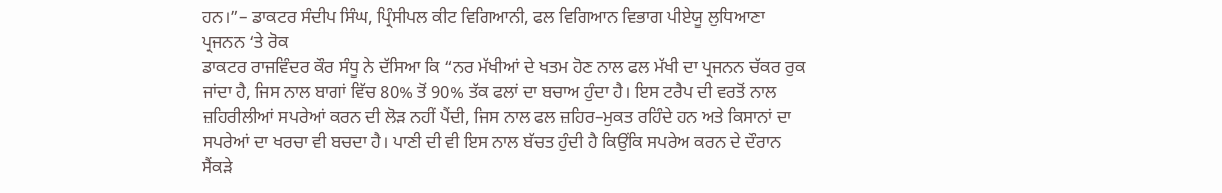ਹਨ।”– ਡਾਕਟਰ ਸੰਦੀਪ ਸਿੰਘ, ਪ੍ਰਿੰਸੀਪਲ ਕੀਟ ਵਿਗਿਆਨੀ, ਫਲ ਵਿਗਿਆਨ ਵਿਭਾਗ ਪੀਏਯੂ ਲੁਧਿਆਣਾ
ਪ੍ਰਜਨਨ ‘ਤੇ ਰੋਕ
ਡਾਕਟਰ ਰਾਜਵਿੰਦਰ ਕੌਰ ਸੰਧੂ ਨੇ ਦੱਸਿਆ ਕਿ “ਨਰ ਮੱਖੀਆਂ ਦੇ ਖਤਮ ਹੋਣ ਨਾਲ ਫਲ ਮੱਖੀ ਦਾ ਪ੍ਰਜਨਨ ਚੱਕਰ ਰੁਕ ਜਾਂਦਾ ਹੈ, ਜਿਸ ਨਾਲ ਬਾਗਾਂ ਵਿੱਚ 80% ਤੋਂ 90% ਤੱਕ ਫਲਾਂ ਦਾ ਬਚਾਅ ਹੁੰਦਾ ਹੈ। ਇਸ ਟਰੈਪ ਦੀ ਵਰਤੋਂ ਨਾਲ ਜ਼ਹਿਰੀਲੀਆਂ ਸਪਰੇਆਂ ਕਰਨ ਦੀ ਲੋੜ ਨਹੀਂ ਪੈਂਦੀ, ਜਿਸ ਨਾਲ ਫਲ ਜ਼ਹਿਰ–ਮੁਕਤ ਰਹਿੰਦੇ ਹਨ ਅਤੇ ਕਿਸਾਨਾਂ ਦਾ ਸਪਰੇਆਂ ਦਾ ਖਰਚਾ ਵੀ ਬਚਦਾ ਹੈ। ਪਾਣੀ ਦੀ ਵੀ ਇਸ ਨਾਲ ਬੱਚਤ ਹੁੰਦੀ ਹੈ ਕਿਉਂਕਿ ਸਪਰੇਅ ਕਰਨ ਦੇ ਦੌਰਾਨ ਸੈਂਕੜੇ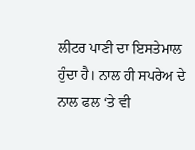ਲੀਟਰ ਪਾਣੀ ਦਾ ਇਸਤੇਮਾਲ ਹੁੰਦਾ ਹੈ। ਨਾਲ ਹੀ ਸਪਰੇਅ ਦੇ ਨਾਲ ਫਲ ‘ਤੇ ਵੀ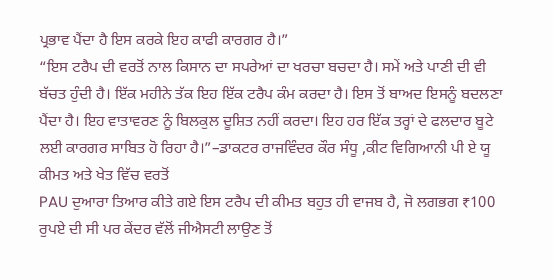ਪ੍ਰਭਾਵ ਪੈਂਦਾ ਹੈ ਇਸ ਕਰਕੇ ਇਹ ਕਾਫੀ ਕਾਰਗਰ ਹੈ।”
“ਇਸ ਟਰੈਪ ਦੀ ਵਰਤੋਂ ਨਾਲ ਕਿਸਾਨ ਦਾ ਸਪਰੇਆਂ ਦਾ ਖਰਚਾ ਬਚਦਾ ਹੈ। ਸਮੇਂ ਅਤੇ ਪਾਣੀ ਦੀ ਵੀ ਬੱਚਤ ਹੁੰਦੀ ਹੈ। ਇੱਕ ਮਹੀਨੇ ਤੱਕ ਇਹ ਇੱਕ ਟਰੈਪ ਕੰਮ ਕਰਦਾ ਹੈ। ਇਸ ਤੋਂ ਬਾਅਦ ਇਸਨੂੰ ਬਦਲਣਾ ਪੈਂਦਾ ਹੈ। ਇਹ ਵਾਤਾਵਰਣ ਨੂੰ ਬਿਲਕੁਲ ਦੂਸ਼ਿਤ ਨਹੀਂ ਕਰਦਾ। ਇਹ ਹਰ ਇੱਕ ਤਰ੍ਹਾਂ ਦੇ ਫਲਦਾਰ ਬੂਟੇ ਲਈ ਕਾਰਗਰ ਸਾਬਿਤ ਹੋ ਰਿਹਾ ਹੈ।”–ਡਾਕਟਰ ਰਾਜਵਿੰਦਰ ਕੌਰ ਸੰਧੂ ,ਕੀਟ ਵਿਗਿਆਨੀ ਪੀ ਏ ਯੂ
ਕੀਮਤ ਅਤੇ ਖੇਤ ਵਿੱਚ ਵਰਤੋਂ
PAU ਦੁਆਰਾ ਤਿਆਰ ਕੀਤੇ ਗਏ ਇਸ ਟਰੈਪ ਦੀ ਕੀਮਤ ਬਹੁਤ ਹੀ ਵਾਜਬ ਹੈ, ਜੋ ਲਗਭਗ ₹100 ਰੁਪਏ ਦੀ ਸੀ ਪਰ ਕੇਂਦਰ ਵੱਲੋਂ ਜੀਐਸਟੀ ਲਾਉਣ ਤੋਂ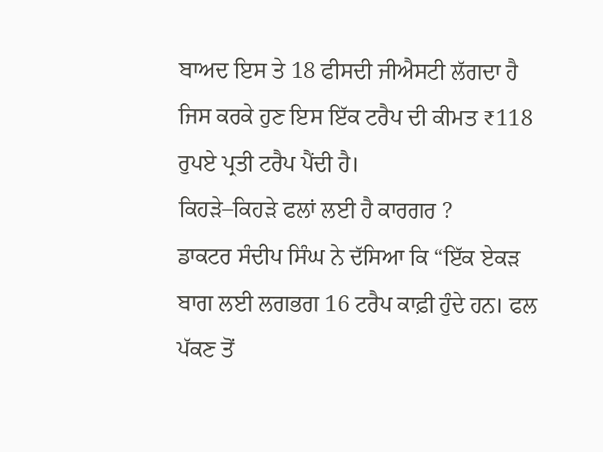ਬਾਅਦ ਇਸ ਤੇ 18 ਫੀਸਦੀ ਜੀਐਸਟੀ ਲੱਗਦਾ ਹੈ ਜਿਸ ਕਰਕੇ ਹੁਣ ਇਸ ਇੱਕ ਟਰੈਪ ਦੀ ਕੀਮਤ ₹118 ਰੁਪਏ ਪ੍ਰਤੀ ਟਰੈਪ ਪੈਂਦੀ ਹੈ।
ਕਿਹੜੇ–ਕਿਹੜੇ ਫਲਾਂ ਲਈ ਹੈ ਕਾਰਗਰ ?
ਡਾਕਟਰ ਸੰਦੀਪ ਸਿੰਘ ਨੇ ਦੱਸਿਆ ਕਿ “ਇੱਕ ਏਕੜ ਬਾਗ ਲਈ ਲਗਭਗ 16 ਟਰੈਪ ਕਾਫ਼ੀ ਹੁੰਦੇ ਹਨ। ਫਲ ਪੱਕਣ ਤੋਂ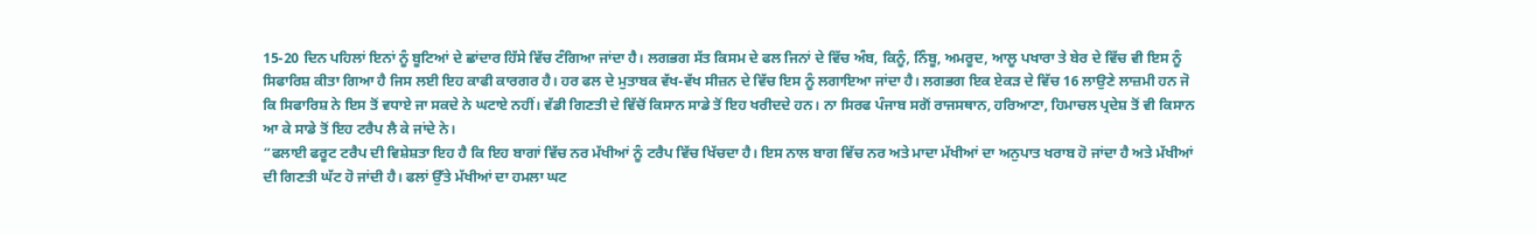15-20 ਦਿਨ ਪਹਿਲਾਂ ਇਨਾਂ ਨੂੰ ਬੂਟਿਆਂ ਦੇ ਛਾਂਦਾਰ ਹਿੱਸੇ ਵਿੱਚ ਟੰਗਿਆ ਜਾਂਦਾ ਹੈ। ਲਗਭਗ ਸੱਤ ਕਿਸਮ ਦੇ ਫਲ ਜਿਨਾਂ ਦੇ ਵਿੱਚ ਅੰਬ, ਕਿਨੂੰ, ਨਿੰਬੂ, ਅਮਰੂਦ, ਆਲੂ ਪਖਾਰਾ ਤੇ ਬੇਰ ਦੇ ਵਿੱਚ ਵੀ ਇਸ ਨੂੰ ਸਿਫਾਰਿਸ਼ ਕੀਤਾ ਗਿਆ ਹੈ ਜਿਸ ਲਈ ਇਹ ਕਾਫੀ ਕਾਰਗਰ ਹੈ। ਹਰ ਫਲ ਦੇ ਮੁਤਾਬਕ ਵੱਖ-ਵੱਖ ਸੀਜ਼ਨ ਦੇ ਵਿੱਚ ਇਸ ਨੂੰ ਲਗਾਇਆ ਜਾਂਦਾ ਹੈ। ਲਗਭਗ ਇਕ ਏਕੜ ਦੇ ਵਿੱਚ 16 ਲਾਉਣੇ ਲਾਜ਼ਮੀ ਹਨ ਜੋ ਕਿ ਸਿਫਾਰਿਸ਼ ਨੇ ਇਸ ਤੋਂ ਵਧਾਏ ਜਾ ਸਕਦੇ ਨੇ ਘਟਾਏ ਨਹੀਂ। ਵੱਡੀ ਗਿਣਤੀ ਦੇ ਵਿੱਚੋਂ ਕਿਸਾਨ ਸਾਡੇ ਤੋਂ ਇਹ ਖਰੀਦਦੇ ਹਨ। ਨਾ ਸਿਰਫ ਪੰਜਾਬ ਸਗੋਂ ਰਾਜਸਥਾਨ, ਹਰਿਆਣਾ, ਹਿਮਾਚਲ ਪ੍ਰਦੇਸ਼ ਤੋਂ ਵੀ ਕਿਸਾਨ ਆ ਕੇ ਸਾਡੇ ਤੋਂ ਇਹ ਟਰੈਪ ਲੈ ਕੇ ਜਾਂਦੇ ਨੇ।
“ਫਲਾਈ ਫਰੂਟ ਟਰੈਪ ਦੀ ਵਿਸ਼ੇਸ਼ਤਾ ਇਹ ਹੈ ਕਿ ਇਹ ਬਾਗਾਂ ਵਿੱਚ ਨਰ ਮੱਖੀਆਂ ਨੂੰ ਟਰੈਪ ਵਿੱਚ ਖਿੱਚਦਾ ਹੈ। ਇਸ ਨਾਲ ਬਾਗ ਵਿੱਚ ਨਰ ਅਤੇ ਮਾਦਾ ਮੱਖੀਆਂ ਦਾ ਅਨੁਪਾਤ ਖਰਾਬ ਹੋ ਜਾਂਦਾ ਹੈ ਅਤੇ ਮੱਖੀਆਂ ਦੀ ਗਿਣਤੀ ਘੱਟ ਹੋ ਜਾਂਦੀ ਹੈ। ਫਲਾਂ ਉੱਤੇ ਮੱਖੀਆਂ ਦਾ ਹਮਲਾ ਘਟ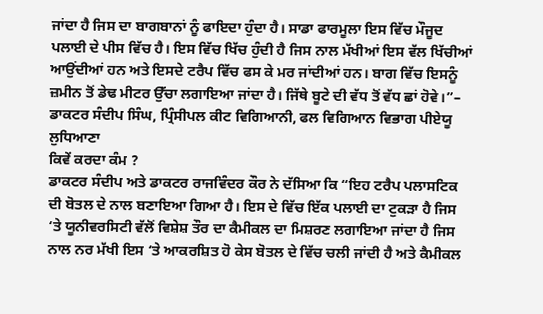ਜਾਂਦਾ ਹੈ ਜਿਸ ਦਾ ਬਾਗਬਾਨਾਂ ਨੂੰ ਫਾਇਦਾ ਹੁੰਦਾ ਹੈ। ਸਾਡਾ ਫਾਰਮੂਲਾ ਇਸ ਵਿੱਚ ਮੌਜੂਦ ਪਲਾਈ ਦੇ ਪੀਸ ਵਿੱਚ ਹੈ। ਇਸ ਵਿੱਚ ਖਿੱਚ ਹੁੰਦੀ ਹੈ ਜਿਸ ਨਾਲ ਮੱਖੀਆਂ ਇਸ ਵੱਲ ਖਿੱਚੀਆਂ ਆਉਂਦੀਆਂ ਹਨ ਅਤੇ ਇਸਦੇ ਟਰੈਪ ਵਿੱਚ ਫਸ ਕੇ ਮਰ ਜਾਂਦੀਆਂ ਹਨ। ਬਾਗ ਵਿੱਚ ਇਸਨੂੰ ਜ਼ਮੀਨ ਤੋਂ ਡੇਢ ਮੀਟਰ ਉੱਚਾ ਲਗਾਇਆ ਜਾਂਦਾ ਹੈ। ਜਿੱਥੇ ਬੂਟੇ ਦੀ ਵੱਧ ਤੋਂ ਵੱਧ ਛਾਂ ਹੋਵੇ।”– ਡਾਕਟਰ ਸੰਦੀਪ ਸਿੰਘ, ਪ੍ਰਿੰਸੀਪਲ ਕੀਟ ਵਿਗਿਆਨੀ, ਫਲ ਵਿਗਿਆਨ ਵਿਭਾਗ ਪੀਏਯੂ ਲੁਧਿਆਣਾ
ਕਿਵੇਂ ਕਰਦਾ ਕੰਮ ?
ਡਾਕਟਰ ਸੰਦੀਪ ਅਤੇ ਡਾਕਟਰ ਰਾਜਵਿੰਦਰ ਕੌਰ ਨੇ ਦੱਸਿਆ ਕਿ “ਇਹ ਟਰੈਪ ਪਲਾਸਟਿਕ ਦੀ ਬੋਤਲ ਦੇ ਨਾਲ ਬਣਾਇਆ ਗਿਆ ਹੈ। ਇਸ ਦੇ ਵਿੱਚ ਇੱਕ ਪਲਾਈ ਦਾ ਟੁਕੜਾ ਹੈ ਜਿਸ ‘ਤੇ ਯੂਨੀਵਰਸਿਟੀ ਵੱਲੋਂ ਵਿਸ਼ੇਸ਼ ਤੌਰ ਦਾ ਕੈਮੀਕਲ ਦਾ ਮਿਸ਼ਰਣ ਲਗਾਇਆ ਜਾਂਦਾ ਹੈ ਜਿਸ ਨਾਲ ਨਰ ਮੱਖੀ ਇਸ ‘ਤੇ ਆਕਰਸ਼ਿਤ ਹੋ ਕੇਸ ਬੋਤਲ ਦੇ ਵਿੱਚ ਚਲੀ ਜਾਂਦੀ ਹੈ ਅਤੇ ਕੈਮੀਕਲ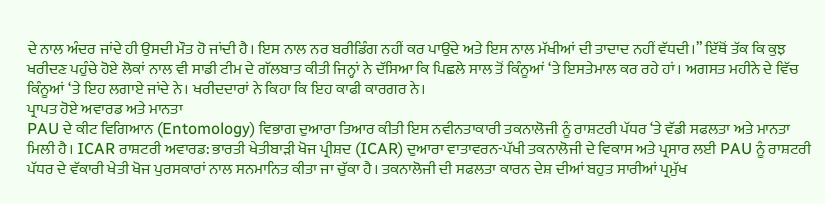ਦੇ ਨਾਲ ਅੰਦਰ ਜਾਂਦੇ ਹੀ ਉਸਦੀ ਮੌਤ ਹੋ ਜਾਂਦੀ ਹੈ। ਇਸ ਨਾਲ ਨਰ ਬਰੀਡਿੰਗ ਨਹੀਂ ਕਰ ਪਾਉਂਦੇ ਅਤੇ ਇਸ ਨਾਲ ਮੱਖੀਆਂ ਦੀ ਤਾਦਾਦ ਨਹੀਂ ਵੱਧਦੀ।” ਇੱਥੋਂ ਤੱਕ ਕਿ ਕੁਝ ਖਰੀਦਣ ਪਹੁੰਚੇ ਹੋਏ ਲੋਕਾਂ ਨਾਲ ਵੀ ਸਾਡੀ ਟੀਮ ਦੇ ਗੱਲਬਾਤ ਕੀਤੀ ਜਿਨ੍ਹਾਂ ਨੇ ਦੱਸਿਆ ਕਿ ਪਿਛਲੇ ਸਾਲ ਤੋਂ ਕਿੰਨੂਆਂ ‘ਤੇ ਇਸਤੇਮਾਲ ਕਰ ਰਹੇ ਹਾਂ। ਅਗਸਤ ਮਹੀਨੇ ਦੇ ਵਿੱਚ ਕਿੰਨੂਆਂ ‘ਤੇ ਇਹ ਲਗਾਏ ਜਾਂਦੇ ਨੇ। ਖਰੀਦਦਾਰਾਂ ਨੇ ਕਿਹਾ ਕਿ ਇਹ ਕਾਫੀ ਕਾਰਗਰ ਨੇ।
ਪ੍ਰਾਪਤ ਹੋਏ ਅਵਾਰਡ ਅਤੇ ਮਾਨਤਾ
PAU ਦੇ ਕੀਟ ਵਿਗਿਆਨ (Entomology) ਵਿਭਾਗ ਦੁਆਰਾ ਤਿਆਰ ਕੀਤੀ ਇਸ ਨਵੀਨਤਾਕਾਰੀ ਤਕਨਾਲੋਜੀ ਨੂੰ ਰਾਸ਼ਟਰੀ ਪੱਧਰ ‘ਤੇ ਵੱਡੀ ਸਫਲਤਾ ਅਤੇ ਮਾਨਤਾ ਮਿਲੀ ਹੈ। ICAR ਰਾਸ਼ਟਰੀ ਅਵਾਰਡ: ਭਾਰਤੀ ਖੇਤੀਬਾੜੀ ਖੋਜ ਪ੍ਰੀਸ਼ਦ (ICAR) ਦੁਆਰਾ ਵਾਤਾਵਰਨ-ਪੱਖੀ ਤਕਨਾਲੋਜੀ ਦੇ ਵਿਕਾਸ ਅਤੇ ਪ੍ਰਸਾਰ ਲਈ PAU ਨੂੰ ਰਾਸ਼ਟਰੀ ਪੱਧਰ ਦੇ ਵੱਕਾਰੀ ਖੇਤੀ ਖੋਜ ਪੁਰਸਕਾਰਾਂ ਨਾਲ ਸਨਮਾਨਿਤ ਕੀਤਾ ਜਾ ਚੁੱਕਾ ਹੈ। ਤਕਨਾਲੋਜੀ ਦੀ ਸਫਲਤਾ ਕਾਰਨ ਦੇਸ਼ ਦੀਆਂ ਬਹੁਤ ਸਾਰੀਆਂ ਪ੍ਰਮੁੱਖ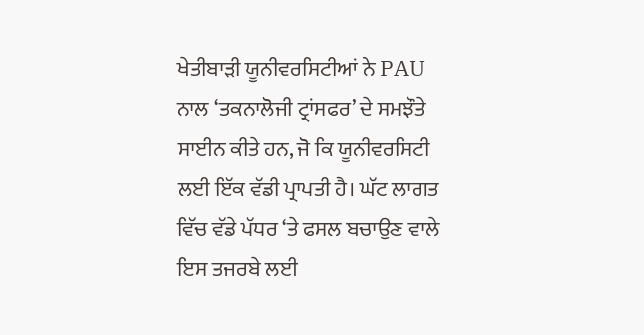ਖੇਤੀਬਾੜੀ ਯੂਨੀਵਰਸਿਟੀਆਂ ਨੇ PAU ਨਾਲ ‘ਤਕਨਾਲੋਜੀ ਟ੍ਰਾਂਸਫਰ’ ਦੇ ਸਮਝੌਤੇ ਸਾਈਨ ਕੀਤੇ ਹਨ, ਜੋ ਕਿ ਯੂਨੀਵਰਸਿਟੀ ਲਈ ਇੱਕ ਵੱਡੀ ਪ੍ਰਾਪਤੀ ਹੈ। ਘੱਟ ਲਾਗਤ ਵਿੱਚ ਵੱਡੇ ਪੱਧਰ ‘ਤੇ ਫਸਲ ਬਚਾਉਣ ਵਾਲੇ ਇਸ ਤਜਰਬੇ ਲਈ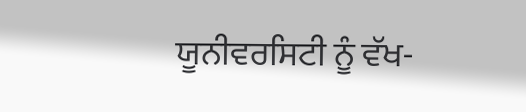ਯੂਨੀਵਰਸਿਟੀ ਨੂੰ ਵੱਖ-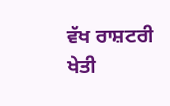ਵੱਖ ਰਾਸ਼ਟਰੀ ਖੇਤੀ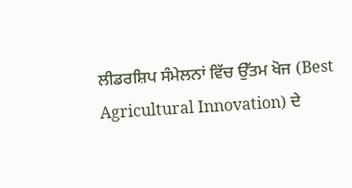ਲੀਡਰਸ਼ਿਪ ਸੰਮੇਲਨਾਂ ਵਿੱਚ ਉੱਤਮ ਖੋਜ (Best Agricultural Innovation) ਦੇ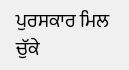ਪੁਰਸਕਾਰ ਮਿਲ ਚੁੱਕੇ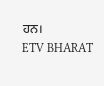ਹਨ।
ETV BHARAT